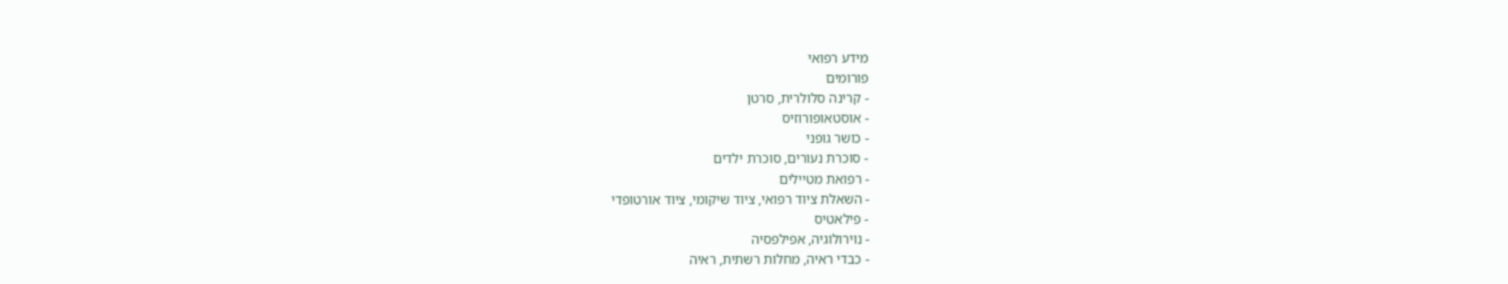מידע רפואי
פורומים
- קרינה סלולרית, סרטן
- אוסטאופורוזיס
- כושר גופני
- סוכרת נעורים, סוכרת ילדים
- רפואת מטיילים
- השאלת ציוד רפואי, ציוד שיקומי, ציוד אורטופדי
- פילאטיס
- נוירולוגיה, אפילפסיה
- כבדי ראיה, מחלות רשתית, ראיה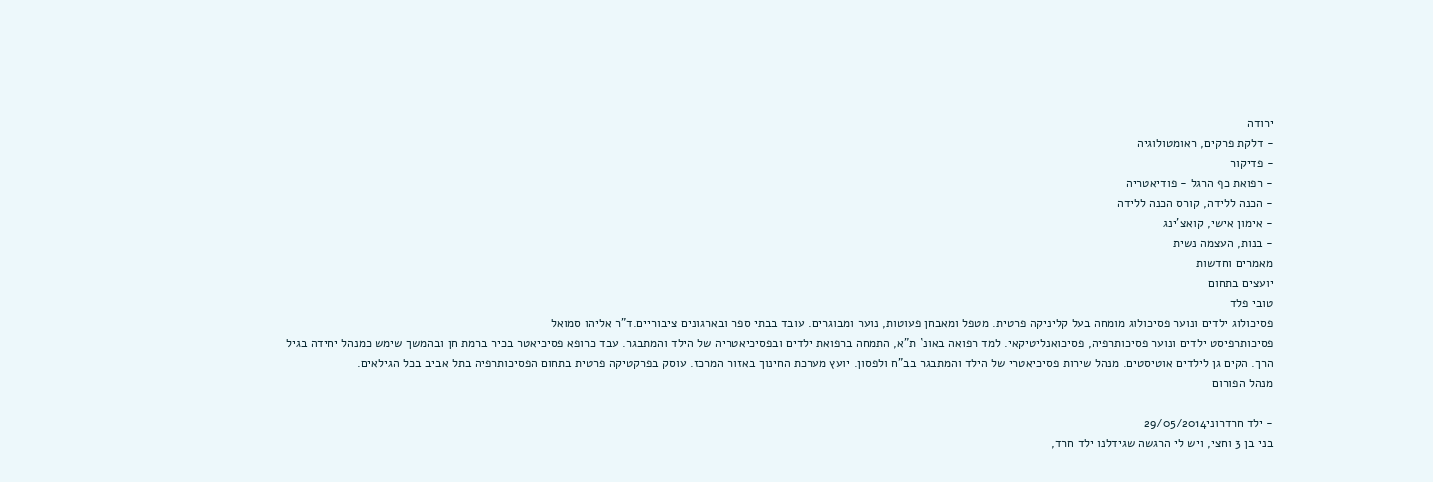ירודה
- דלקת פרקים, ראומטולוגיה
- פדיקור
- רפואת כף הרגל - פודיאטריה
- הכנה ללידה, קורס הכנה ללידה
- אימון אישי, קואצ'ינג
- בנות, העצמה נשית
מאמרים וחדשות
יועצים בתחום
טובי פלד
פסיכולוג ילדים ונוער פסיכולוג מומחה בעל קליניקה פרטית. מטפל ומאבחן פעוטות, נוער ומבוגרים. עובד בבתי ספר ובארגונים ציבוריים.ד"ר אליהו סמואל
פסיכותרפיסט ילדים ונוער פסיכותרפיה, פסיכואנליטיקאי. למד רפואה באונ` ת"א, התמחה ברפואת ילדים ובפסיכיאטריה של הילד והמתבגר. עבד כרופא פסיכיאטר בכיר ברמת חן ובהמשך שימש כמנהל יחידה בגיל הרך. הקים גן לילדים אוטיסטים. מנהל שירות פסיכיאטרי של הילד והמתבגר בב"ח ולפסון. יועץ מערכת החינוך באזור המרכז. עוסק בפרקטיקה פרטית בתחום הפסיכותרפיה בתל אביב בכל הגילאים.
מנהל הפורום

- ילד חרדרוני29/05/2014
בני בן 3 וחצי, ויש לי הרגשה שגידלנו ילד חרד,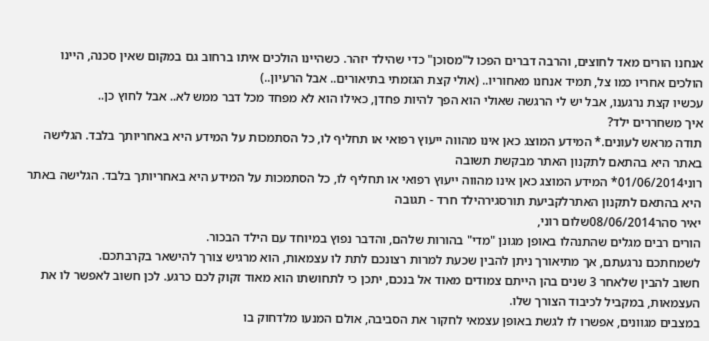אנחנו הורים מאד לחוצים, והרבה דברים הפכו ל"מסוכן" כדי שהילד יזהר. כשהיינו הולכים איתו ברחוב גם במקום שאין סכנה, היינו הולכים אחריו כמו צל, תמיד אנחנו מאחוריו.. (אולי קצת הגזמתי בתיאורים.. אבל הרעיון..)
עכשיו קצת נרגענו, אבל יש לי הרגשה שאולי הוא הפך להיות פחדן, כאילו הוא לא מפחד מכל דבר ממש לא.. אבל לחוץ כן..
איך משחררים ילד?
תודה מראש לעונים.* המידע המוצג כאן אינו מהווה ייעוץ רפואי או תחליף לו, כל הסתמכות על המידע היא באחריותך בלבד. הגלישה באתר היא בהתאם לתקנון האתר מבקשת תשובה
רוני01/06/2014* המידע המוצג כאן אינו מהווה ייעוץ רפואי או תחליף לו, כל הסתמכות על המידע היא באחריותך בלבד. הגלישה באתר היא בהתאם לתקנון האתרלקביעת תורסגירהילד חרד - תגובה
יאיר סהר08/06/2014שלום רוני,
הורים רבים מגלים שהתנהלו באופן מגונן "מדי" בהורות שלהם, והדבר נפוץ במיוחד עם הילד הבכור.
לשמחתכם נרגעתם, אך מתיאורך ניתן להבין שכעת למרות רצונכם לתת לו עצמאות, הוא מרגיש צורך להישאר בקרבתכם.
חשוב להבין שלאחר 3 שנים בהן הייתם צמודים מאוד אל בנכם, יתכן כי לתחושתו הוא מאוד זקוק לכם כרגע. לכן חשוב לאפשר לו את העצמאות, במקביל לכיבוד הצורך שלו.
במצבים מגוונים, אפשרו לו לגשת באופן עצמאי לחקור את הסביבה, אולם המנעו מלדחוק בו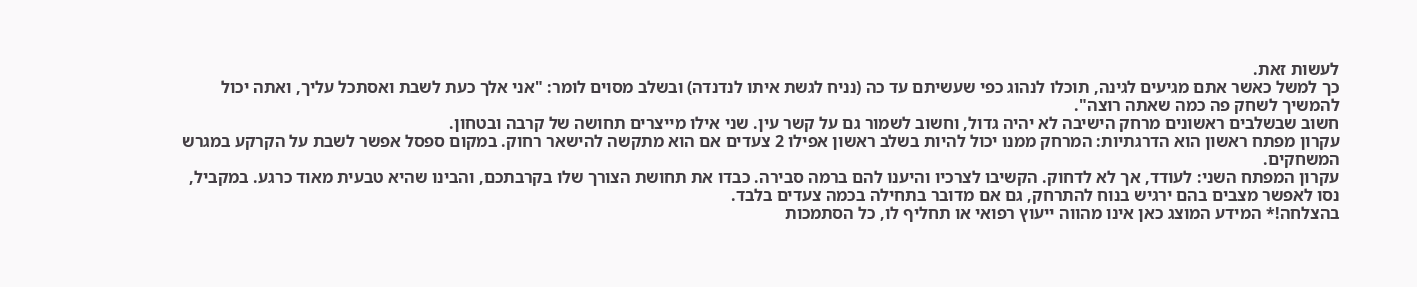לעשות זאת.
כך למשל כאשר אתם מגיעים לגינה, תוכלו לנהוג כפי שעשיתם עד כה (נניח לגשת איתו לנדנדה) ובשלב מסוים לומר: "אני אלך כעת לשבת ואסתכל עליך, ואתה יכול להמשיך לשחק פה כמה שאתה רוצה".
חשוב שבשלבים ראשונים מרחק הישיבה לא יהיה גדול, וחשוב לשמור גם על קשר עין. שני אילו מייצרים תחושה של קרבה ובטחון.
עקרון מפתח ראשון הוא הדרגתיות: המרחק ממנו יכול להיות בשלב ראשון אפילו 2 צעדים אם הוא מתקשה להישאר רחוק. במקום ספסל אפשר לשבת על הקרקע במגרש המשחקים.
עקרון המפתח השני: לעודד, אך לא לדחוק. הקשיבו לצרכיו והיענו להם ברמה סבירה. כבדו את תחושת הצורך שלו בקרבתכם, והבינו שהיא טבעית מאוד כרגע. במקביל, נסו לאפשר מצבים בהם ירגיש בנוח להתרחק, גם אם מדובר בתחילה בכמה צעדים בלבד.
בהצלחה!* המידע המוצג כאן אינו מהווה ייעוץ רפואי או תחליף לו, כל הסתמכות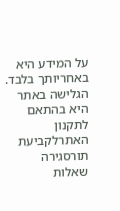על המידע היא באחריותך בלבד. הגלישה באתר היא בהתאם לתקנון האתרלקביעת תורסגירה
שאלות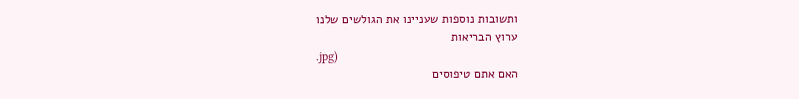ותשובות נוספות שעניינו את הגולשים שלנו
ערוץ הבריאות
.jpg)
האם אתם טיפוסים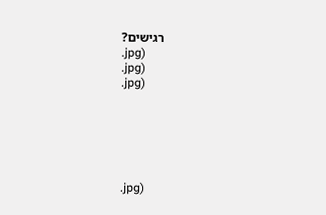רגישים?
.jpg)
.jpg)
.jpg)






.jpg)